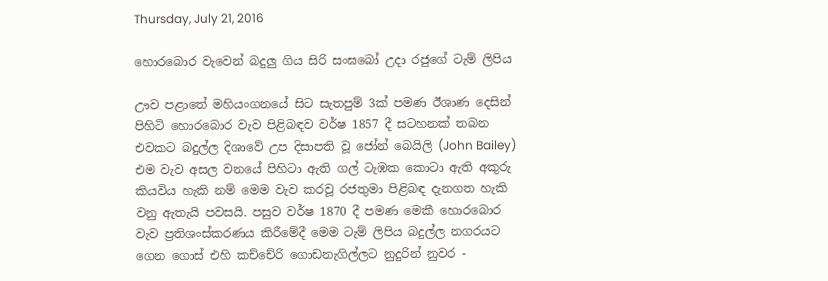Thursday, July 21, 2016

හොරබොර වැවෙන් බදුලු ගිය සිරි සංඝබෝ උදා රජුගේ ටැම් ලිපිය

ඌව පළාතේ මහියංගනයේ සිට සැතපුම් 3ක් පමණ ඊශාණ දෙසින් පිහිටි හොරබොර වැව පිළිබඳව වර්ෂ 1857 දී සටහනක් තබන එවකට බදුල්ල දිශාවේ උප දිසාපති වූ ජෝන් බෙයිලි (John Bailey) එම වැව අසල වනයේ පිහිටා ඇති ගල් ටැඹක කොටා ඇති අකුරු කියවිය හැකි නම් මෙම වැව කරවූ රජතුමා පිළිබඳ දැනගත හැකි වනු ඇතැයි පවසයි. පසුව වර්ෂ 1870 දී පමණ මෙකී හොරබොර වැව ප්‍රතිශංස්කරණය කිරීමේදී මෙම ටැම් ලිපිය බදුල්ල නගරයට ගෙන ගොස් එහි කච්චේරි ගොඩනැගිල්ලට නුදුරින් නුවර -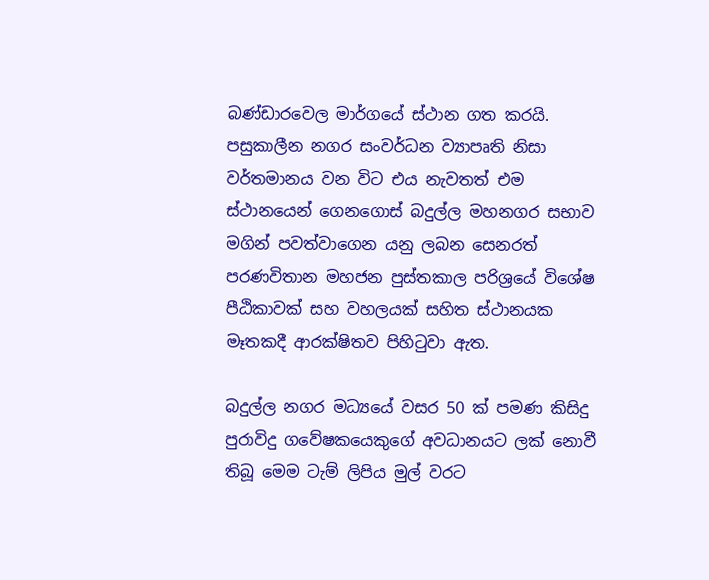බණ්ඩාරවෙල මාර්ගයේ ස්ථාන ගත කරයි. පසුකාලීන නගර සංවර්ධන ව්‍යාපෘති නිසා වර්තමානය වන විට එය නැවතත් එම ස්ථානයෙන් ගෙනගොස් බදුල්ල මහනගර සභාව මගින් පවත්වාගෙන යනු ලබන සෙනරත් පරණවිතාන මහජන පුස්තකාල පරිශ්‍රයේ විශේෂ පීඨිකාවක් සහ වහලයක් සහිත ස්ථානයක මෑතකදී ආරක්ෂිතව පිහිටුවා ඇත.

බදුල්ල නගර මධ්‍යයේ වසර 50 ක් පමණ කිසිදු පුරාවිදු ගවේෂකයෙකුගේ අවධානයට ලක් නොවී තිබූ මෙම ටැම් ලිපිය මුල් වරට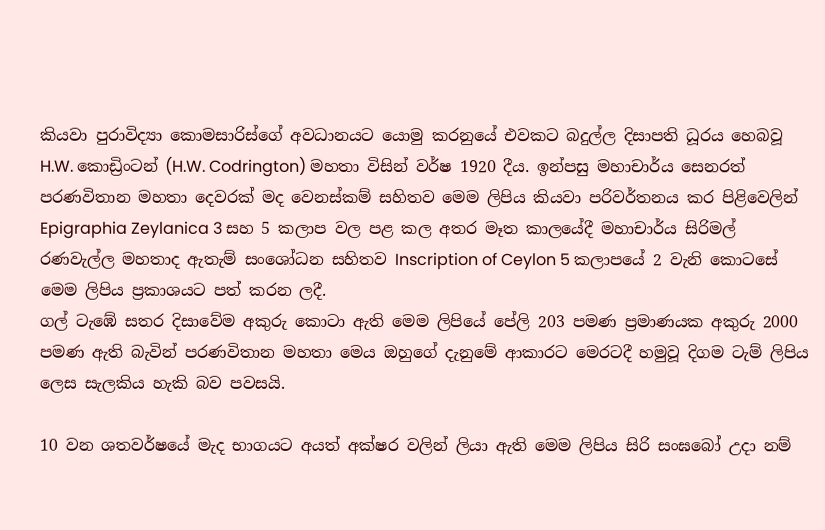කියවා පුරාවිද්‍යා කොමසාරිස්ගේ අවධානයට යොමු කරනුයේ එවකට බදුල්ල දිසාපති ධූරය හෙබවූ  H.W. කොඩ්‍රිංටන් (H.W. Codrington) මහතා විසින් වර්ෂ 1920 දීය. ඉන්පසු මහාචාර්ය සෙනරත් පරණවිතාන මහතා දෙවරක් මද වෙනස්කම් සහිතව මෙම ලිපිය කියවා පරිවර්තනය කර පිළිවෙලින් Epigraphia Zeylanica 3 සහ 5 කලාප වල පළ කල අතර මෑත කාලයේදී මහාචාර්ය සිරිමල් රණවැල්ල මහතාද ඇතැම් සංශෝධන සහිතව Inscription of Ceylon 5 කලාපයේ 2 වැනි කොටසේ මෙම ලිපිය ප්‍රකාශයට පත් කරන ලදී.
ගල් ටැඹේ සතර දිසාවේම අකුරු කොටා ඇති මෙම ලිපියේ පේලි 203 පමණ ප්‍රමාණයක අකුරු 2000 පමණ ඇති බැවින් පරණවිතාන මහතා මෙය ඔහුගේ දැනුමේ ආකාරට මෙරටදී හමුවූ දිගම ටැම් ලිපිය ලෙස සැලකිය හැකි බව පවසයි.

10 වන ශතවර්ෂයේ මැද භාගයට අයත් අක්ෂර වලින් ලියා ඇති මෙම ලිපිය සිරි සංඝබෝ උදා නම්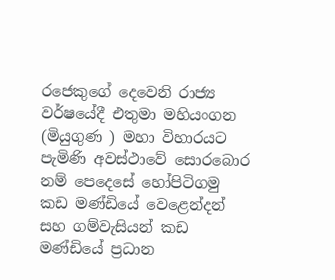රජෙකුගේ දෙවෙනි රාජ්‍ය වර්ෂයේදී එතුමා මහියංගන (මියුගුණ ) මහා විහාරයට පැමිණි අවස්ථාවේ සොරබොර නම් පෙදෙසේ හෝපිටිගමු කඩ මණ්ඩියේ වෙළෙන්දන් සහ ගම්වැසියන් කඩ මණ්ඩියේ ප්‍රධාන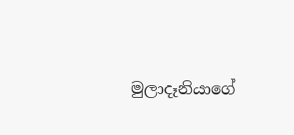මුලාදෑනියාගේ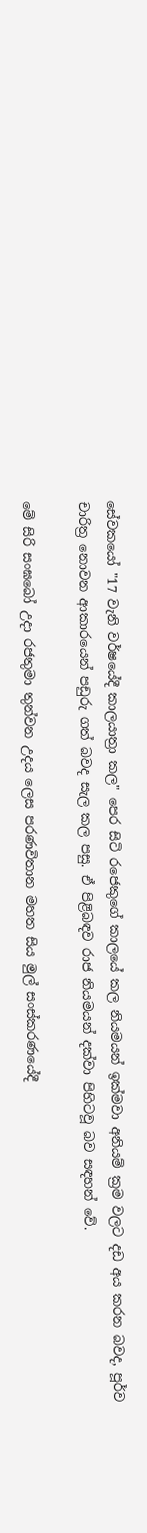සේවකයෝ "17 වැනි වර්ෂයේදී කාලයාත්‍රා කල" පෙර සිටි රජෙකුගේ කාලයේ කල නියමයන් ඉක්මවා අනියම් ක්‍රම වලට දඩ අය කරන බවද, පූර්ව චාරිත්‍ර නොවන ආකාරයෙන් පඩුරු ගත් බවද සැල කල පසු. ඒ පිළිබඳව රාජ නියමයන් දක්වා පිහිටවූ බව සඳහන් වේ.

මේ සිරි සංඝබෝ උදා රජතුමා තුන්වන උදය ලෙස පරණවිතාන මහත සිය මුල් සංස්කරණයේදී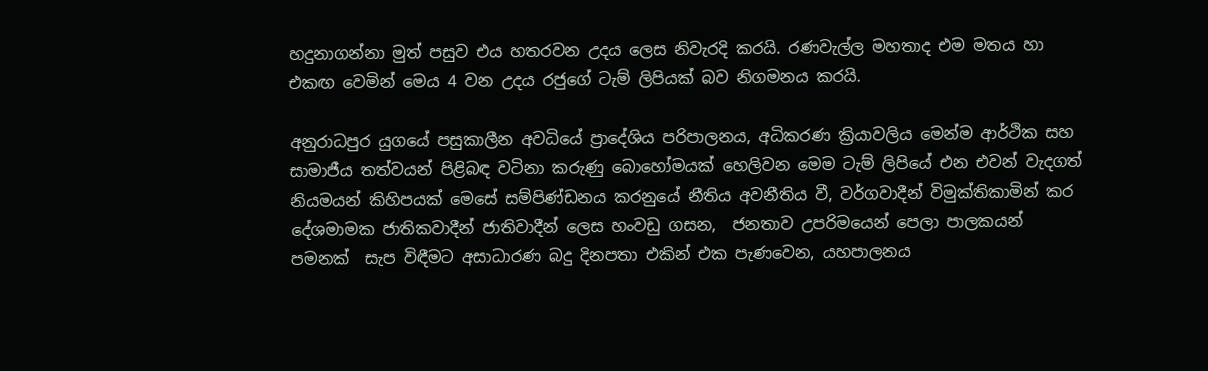හදුනාගන්නා මුත් පසුව එය හතරවන උදය ලෙස නිවැරදි කරයි. රණවැල්ල මහතාද එම මතය හා එකඟ වෙමින් මෙය 4 වන උදය රජුගේ ටැම් ලිපියක් බව නිගමනය කරයි.

අනුරාධපුර යුගයේ පසුකාලීන අවධියේ ප්‍රාදේශිය පරිපාලනය, අධිකරණ ක්‍රියාවලිය මෙන්ම ආර්ථික සහ සාමාජීය තත්වයන් පිළිබඳ වටිනා කරුණු බොහෝමයක් හෙලිවන මෙම ටැම් ලිපියේ එන එවන් වැදගත් නියමයන් කිහිපයක් මෙසේ සම්පිණ්ඩනය කරනුයේ නීතිය අවනීතිය වී, වර්ගවාදීන් විමුක්තිකාමින් කර දේශමාමක ජාතිකවාදීන් ජාතිවාදීන් ලෙස හංවඩු ගසන,  ජනතාව උපරිමයෙන් පෙලා පාලකයන් පමනක්  සැප විඳීමට අසාධාරණ බදු දිනපතා එකින් එක පැණවෙන, යහපාලනය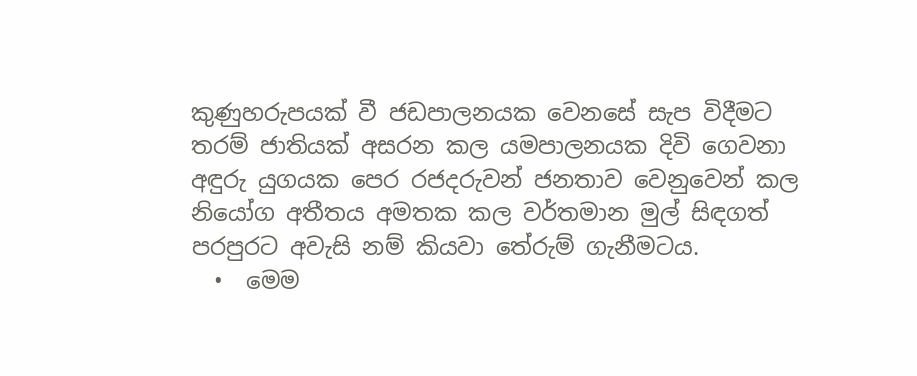කුණුහරුපයක් වී ජඩපාලනයක වෙනසේ සැප විදීමට තරම් ජාතියක් අසරන කල යමපාලනයක දිවි ගෙවනා අඳුරු යුගයක පෙර රජදරුවන් ජනතාව වෙනුවෙන් කල නියෝග අතීතය අමතක කල වර්තමාන මුල් සිඳගත් පරපුරට අවැසි නම් කියවා තේරුම් ගැනීමටය.
  •  මෙම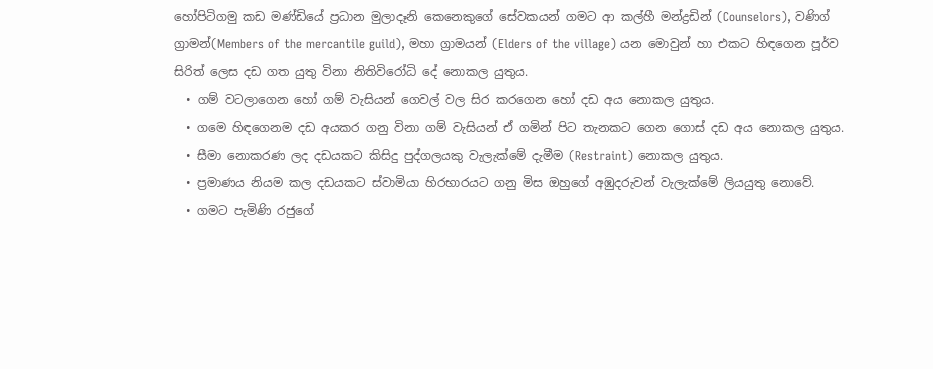හෝපිටිගමු කඩ මණ්ඩියේ ප්‍රධාන මුලාදෑනි කෙනෙකුගේ සේවකයන් ගමට ආ කල්හී මන්ද්‍රඩින් (Counselors), වණිග් ග්‍රාමන්(Members of the mercantile guild), මහා ග්‍රාමයන් (Elders of the village) යන මොවුන් හා එකට හිඳගෙන පූර්ව සිරිත් ලෙස දඩ ගත යුතු විනා නිතිවිරෝධි දේ නොකල යුතුය.
  • ගම් වටලාගෙන හෝ ගම් වැසියන් ගෙවල් වල සිර කරගෙන හෝ දඩ අය නොකල යුතුය.
  • ගමෙ හිඳගෙනම දඩ අයකර ගනු විනා ගම් වැසියන් ඒ ගමින් පිට තැනකට ගෙන ගොස් දඩ අය නොකල යුතුය.
  • සීමා නොකරණ ලද දඩයකට කිසිදු පුද්ගලයකු වැලැක්මේ දැමීම (Restraint) නොකල යුතුය.
  • ප්‍රමාණය නියම කල දඩයකට ස්වාමියා හිරභාරයට ගනු මිස ඔහුගේ අඹුදරුවන් වැලැක්මේ ලියයුතු නොවේ.
  • ගමට පැමිණි රජුගේ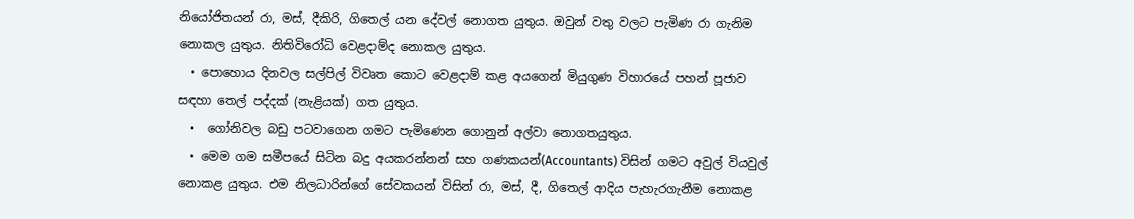නියෝජිතයන් රා, මස්, දීකිරි, ගිතෙල් යන දේවල් නොගත යුතුය. ඔවුන් වතු වලට පැමිණ රා ගැනිම නොකල යුතුය. නිතිවිරෝධි වෙළදාම්ද නොකල යුතුය.
  • පොහොය දිනවල සල්පිල් විවෘත කොට වෙළදාම් කළ අයගෙන් මියුගුණ විහාරයේ පහන් පූජාව සඳහා තෙල් පද්දක් (නැළියක්) ගත යුතුය.
  •  ගෝනිවල බඩු පටවාගෙන ගමට පැමිණෙන ගොනුන් අල්වා නොගතයුතුය.
  • මෙම ගම සමීපයේ සිටින බදු අයකරන්නන් සහ ගණකයන්(Accountants) විසින් ගමට අවුල් වියවුල් නොකළ යුතුය. එම නිලධාරින්ගේ සේවකයන් විසින් රා, මස්, දී, ගිතෙල් ආදිය පැහැරගැනීම නොකළ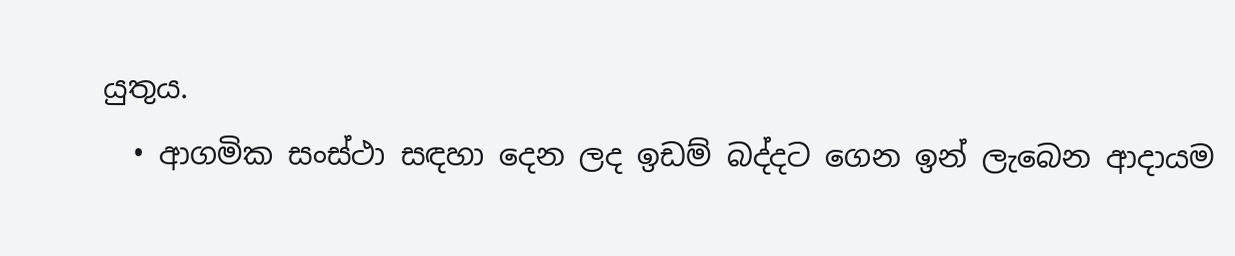යුතුය.
  • ආගමික සංස්ථා සඳහා දෙන ලද ඉඩම් බද්දට ගෙන ඉන් ලැබෙන ආදායම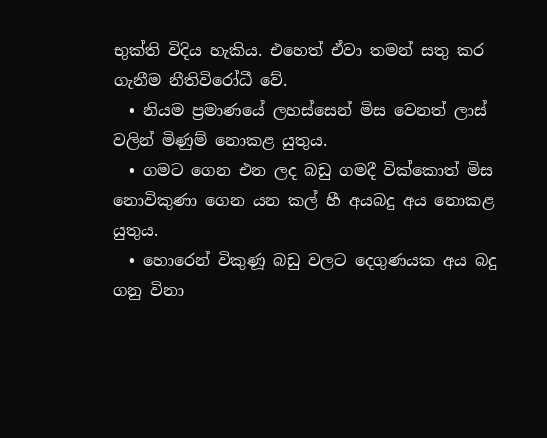භුක්ති විදිය හැකිය. එහෙත් ඒවා තමන් සතු කර ගැනීම නීතිවිරෝධී වේ.
  • නියම ප්‍රමාණයේ ලහස්සෙන් මිස වෙනත් ලාස් වලින් මිණුම් නොකළ යුතුය.
  • ගමට ගෙන එන ලද බඩු ගමදී වික්කොත් මිස නොවිකුණා ගෙන යන කල් හී අයබදු අය නොකළ යුතුය.
  • හොරෙන් විකුණූ බඩු වලට දෙගුණයක අය බදු ගනු විනා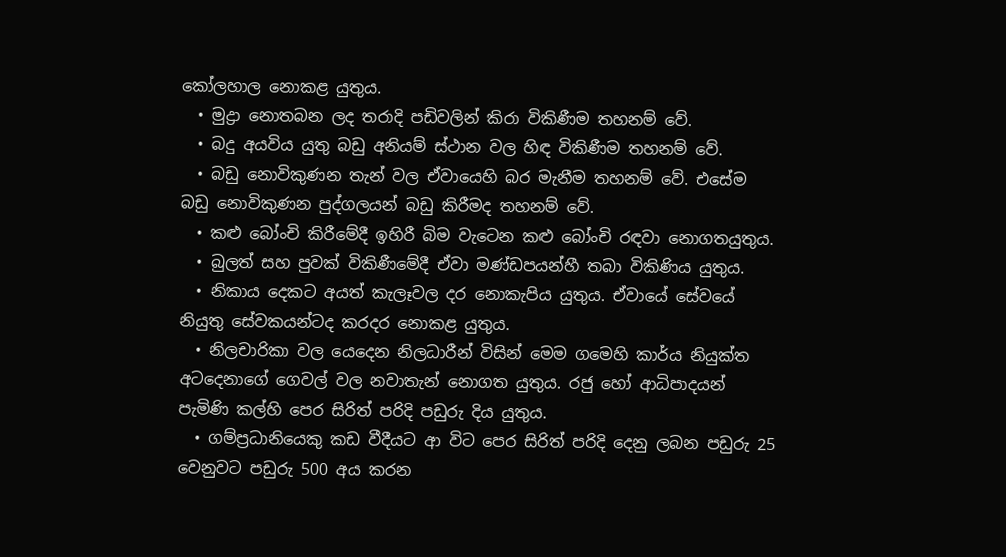කෝලහාල නොකළ යුතුය.
  • මුද්‍රා නොතබන ලද තරාදි පඩිවලින් කිරා විකිණීම තහනම් වේ.
  • බදු අයවිය යුතු බඩු අනියම් ස්ථාන වල හිඳ විකිණීම තහනම් වේ.
  • බඩු නොවිකුණන තැන් වල ඒවායෙහි බර මැනීම තහනම් වේ. එසේම බඩු නොවිකුණන පුද්ගලයන් බඩු කිරීමද තහනම් වේ.
  • කළු බෝංචි කිරීමේදී ඉහිරී බිම වැටෙන කළු බෝංචි රඳවා නොගතයුතුය.
  • බුලත් සහ පුවක් විකිණීමේදී ඒවා මණ්ඩපයන්හී තබා විකිණිය යුතුය.
  • නිකාය දෙකට අයත් කැලෑවල දර නොකැපිය යුතුය. ඒවායේ සේවයේ නියුතු සේවකයන්ටද කරදර නොකළ යුතුය.
  • නිලචාරිකා වල යෙදෙන නිලධාරීන් විසින් මෙම ගමෙහි කාර්ය නියුක්ත අටදෙනාගේ ගෙවල් වල නවාතැන් නොගත යුතුය. රජු හෝ ආධිපාදයන් පැමිණි කල්හි පෙර සිරිත් පරිදි පඩුරු දිය යුතුය.
  • ගම්ප්‍රධානියෙකු කඩ වීදීයට ආ විට පෙර සිරිත් පරිදි දෙනු ලබන පඩුරු 25 වෙනුවට පඩුරු 500 අය කරන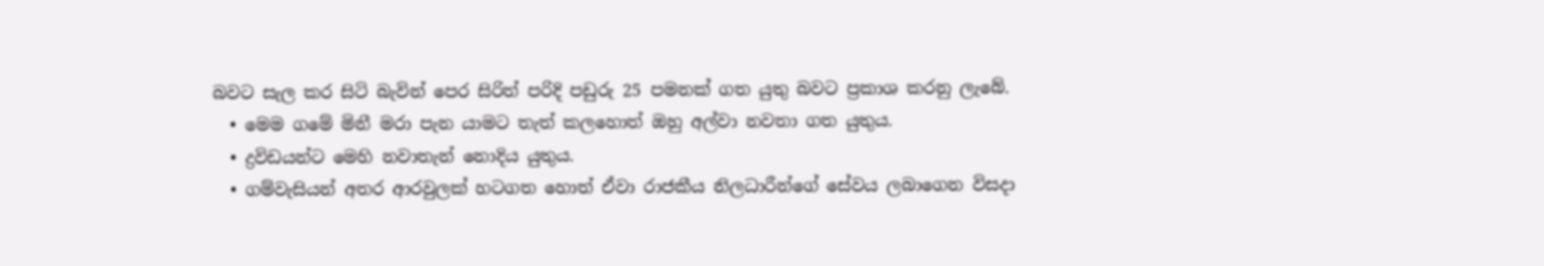බවට සැල කර සිටි බැවින් පෙර සිරිත් පරිදි පඩුරු 25 පමනක් ගත යුතු බවට ප්‍රකාශ කරනු ලැබේ.
  • මෙම ගමේ මිනී මරා පැන යාමට තැත් කලහොත් ඔහු අල්වා නවතා ගත යුතුය.
  • ද්‍රවිඩයන්ට මෙහි නවාතැන් නොදිය යුතුය.
  • ගම්වැසියන් අතර ආරවුලක් හටගත හොත් ඒවා රාජකීය නිලධාරීන්ගේ සේවය ලබාගෙන විසදා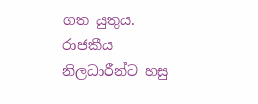ගත යුතුය. රාජකීය නිලධාරීන්ට හසු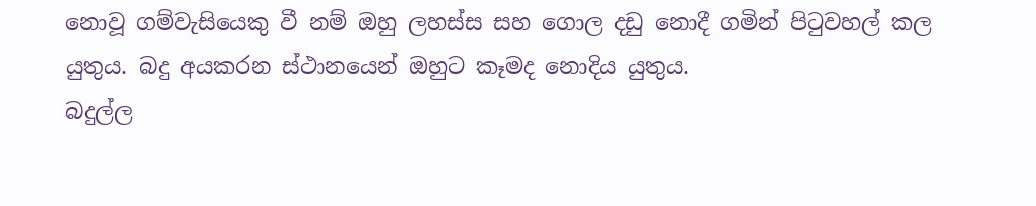නොවූ ගම්වැසියෙකු වී නම් ඔහු ලහස්ස සහ ගොල දඩු නොදී ගමින් පිටුවහල් කල යුතුය. බදු අයකරන ස්ථානයෙන් ඔහුට කෑමද නොදිය යුතුය.
බදුල්ල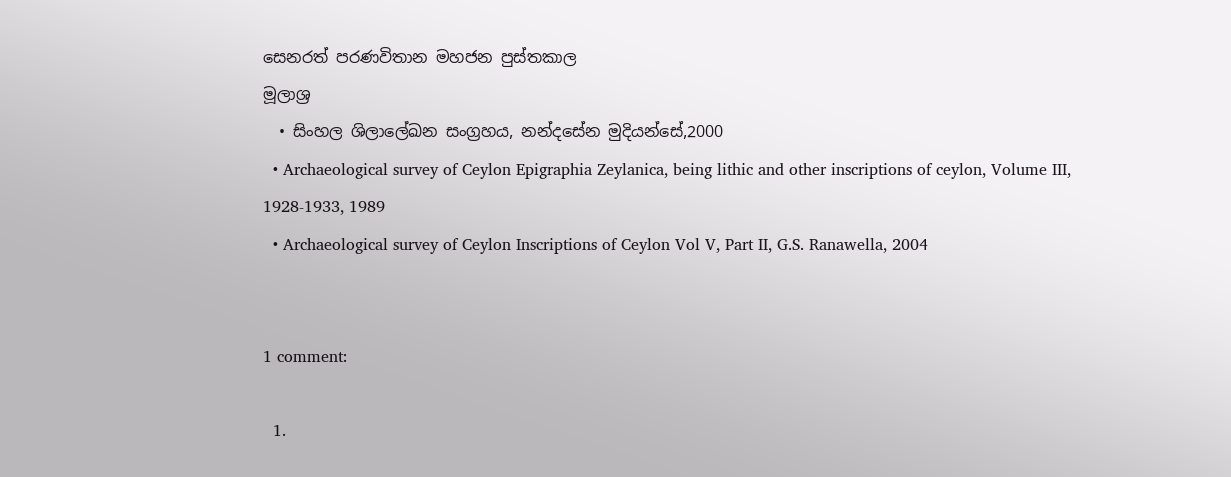සෙනරත් පරණවිතාන මහජන පුස්තකාල
මූලාශ්‍ර
  • සිංහල ශිලාලේඛන සංග්‍රහය, නන්දසේන මුදියන්සේ,2000
  • Archaeological survey of Ceylon Epigraphia Zeylanica, being lithic and other inscriptions of ceylon, Volume III, 1928-1933, 1989
  • Archaeological survey of Ceylon Inscriptions of Ceylon Vol V, Part II, G.S. Ranawella, 2004


1 comment:

  1.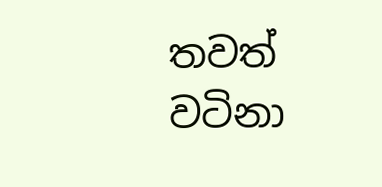තවත් වටිනා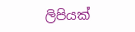ලිපියක්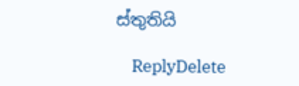ස්තුතියි

    ReplyDelete